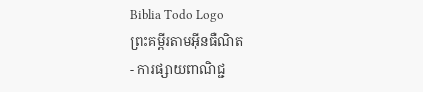Biblia Todo Logo
ព្រះគម្ពីរតាមអ៊ីនធឺណិត
- ការផ្សាយពាណិជ្ជ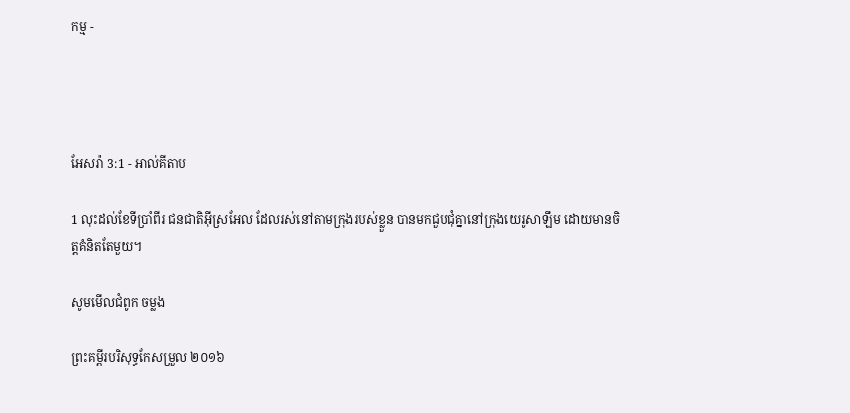កម្ម -




អែសរ៉ា 3:1 - អាល់គីតាប

1 លុះដល់ខែទីប្រាំ‌ពីរ ជន‌ជាតិអ៊ីស្រ‌អែល ដែលរស់នៅតាមក្រុងរបស់ខ្លួន បានមកជួប‌ជុំគ្នានៅក្រុងយេរូ‌សាឡឹម ដោយមានចិត្តគំនិតតែមួយ។

សូមមើលជំពូក ចម្លង

ព្រះគម្ពីរបរិសុទ្ធកែសម្រួល ២០១៦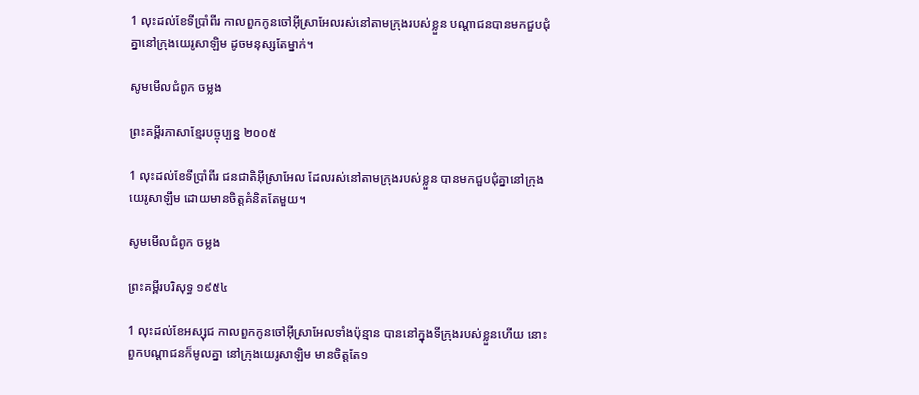1 លុះដល់ខែទីប្រាំពីរ កាលពួកកូនចៅអ៊ីស្រា‌អែលរស់នៅតាមក្រុងរបស់ខ្លួន បណ្ដា‌ជនបានមកជួបជុំគ្នានៅក្រុងយេរូ‌សាឡិម ដូចមនុស្សតែម្នាក់។

សូមមើលជំពូក ចម្លង

ព្រះគម្ពីរភាសាខ្មែរបច្ចុប្បន្ន ២០០៥

1 លុះដល់ខែទីប្រាំ‌ពីរ ជន‌ជាតិអ៊ីស្រា‌អែល ដែលរស់នៅតាមក្រុងរបស់ខ្លួន បានមកជួប‌ជុំគ្នានៅក្រុងយេរូ‌សាឡឹម ដោយមានចិត្តគំនិតតែមួយ។

សូមមើលជំពូក ចម្លង

ព្រះគម្ពីរបរិសុទ្ធ ១៩៥៤

1 លុះដល់ខែអស្សុជ កាលពួកកូនចៅអ៊ីស្រាអែលទាំងប៉ុន្មាន បាននៅក្នុងទីក្រុងរបស់ខ្លួនហើយ នោះពួកបណ្តាជនក៏មូលគ្នា នៅក្រុងយេរូ‌សាឡិម មានចិត្តតែ១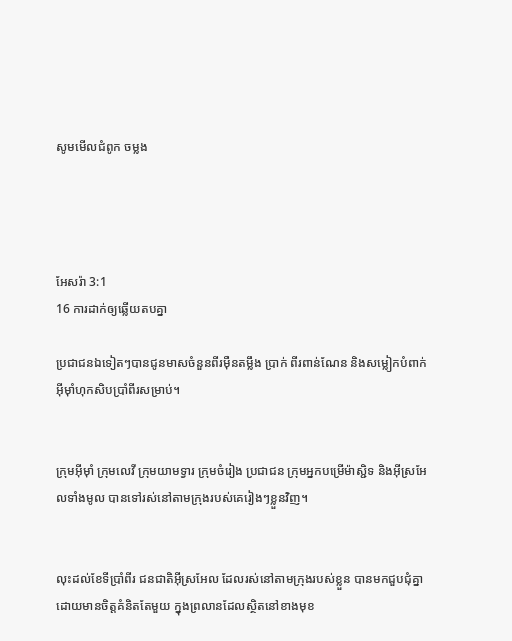សូមមើលជំពូក ចម្លង




អែសរ៉ា 3:1
16 ការដាក់ឲ្យឆ្លើយតបគ្នា

ប្រជា‌ជនឯទៀតៗបានជូនមាសចំនួនពីរម៉ឺនតម្លឹង ប្រាក់ ពីរពាន់ណែន និងសម្លៀក‌បំពាក់អ៊ីមុាំហុក‌សិបប្រាំ‌ពីរសម្រាប់។


ក្រុមអ៊ីមុាំ ក្រុមលេវី ក្រុមយាមទ្វារ ក្រុមចំរៀង ប្រជា‌ជន ក្រុមអ្នកបម្រើម៉ាស្ជិទ និងអ៊ីស្រ‌អែលទាំងមូល បានទៅរស់នៅតាមក្រុងរបស់គេរៀងៗខ្លួនវិញ។


លុះដល់ខែទីប្រាំ‌ពីរ ជន‌ជាតិអ៊ីស្រ‌អែល ដែលរស់នៅតាមក្រុងរបស់ខ្លួន បានមកជួប‌ជុំគ្នា ដោយមានចិត្តគំនិតតែមួយ ក្នុងព្រលានដែលស្ថិតនៅខាងមុខ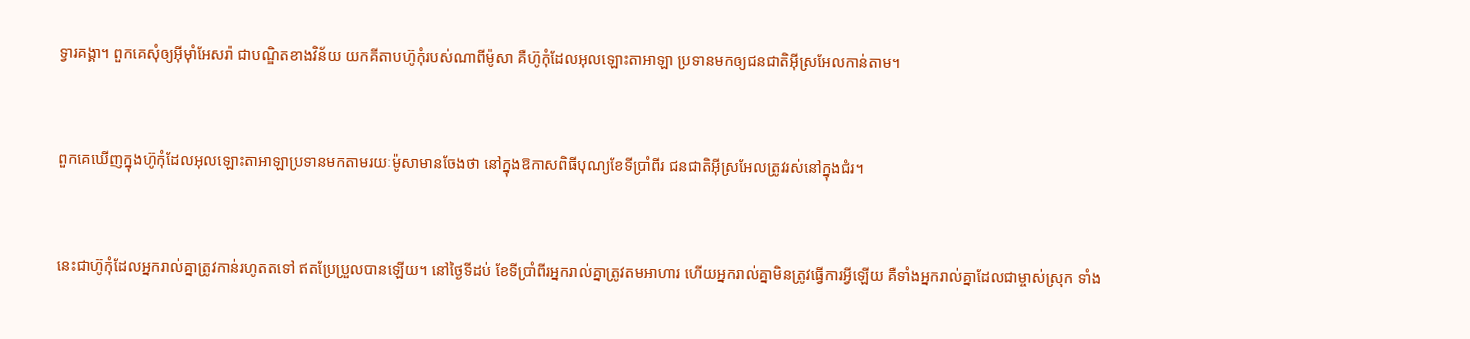ទ្វារគង្គា។ ពួកគេសុំឲ្យអ៊ីមុាំអែសរ៉ា ជាបណ្ឌិតខាងវិន័យ យកគីតាប‌ហ៊ូកុំរបស់ណាពីម៉ូសា គឺហ៊ូកុំដែលអុលឡោះ‌តាអាឡា ប្រទានមកឲ្យជន‌ជាតិអ៊ីស្រ‌អែលកាន់តាម។


ពួកគេឃើញក្នុងហ៊ូកុំដែលអុលឡោះ‌តាអាឡាប្រទានមកតាមរយៈម៉ូសាមានចែងថា នៅក្នុងឱកាសពិធីបុណ្យខែទីប្រាំ‌ពីរ ជន‌ជាតិអ៊ីស្រ‌អែលត្រូវរស់នៅក្នុងជំរ។


នេះជាហ៊ូកុំដែលអ្នករាល់គ្នាត្រូវកាន់រហូតតទៅ ឥតប្រែប្រួលបានឡើយ។ នៅថ្ងៃទីដប់ ខែទីប្រាំ‌ពីរអ្នករាល់គ្នាត្រូវតមអាហារ ហើយអ្នករាល់គ្នាមិនត្រូវធ្វើការអ្វីឡើយ គឺទាំងអ្នករាល់គ្នាដែលជា‌ម្ចាស់ស្រុក ទាំង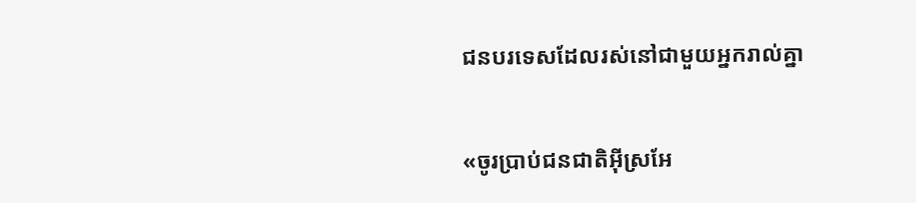ជនបរ‌ទេសដែលរស់នៅជាមួយអ្នករាល់គ្នា


«ចូរប្រាប់ជន‌ជាតិអ៊ីស្រ‌អែ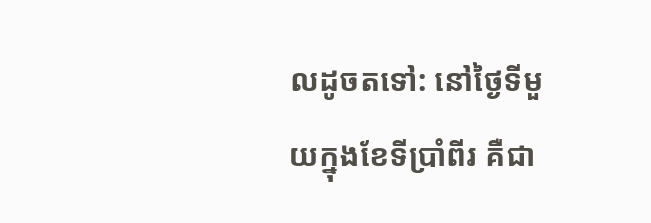លដូចតទៅ: នៅថ្ងៃទីមួយក្នុងខែទីប្រាំ‌ពីរ គឺជា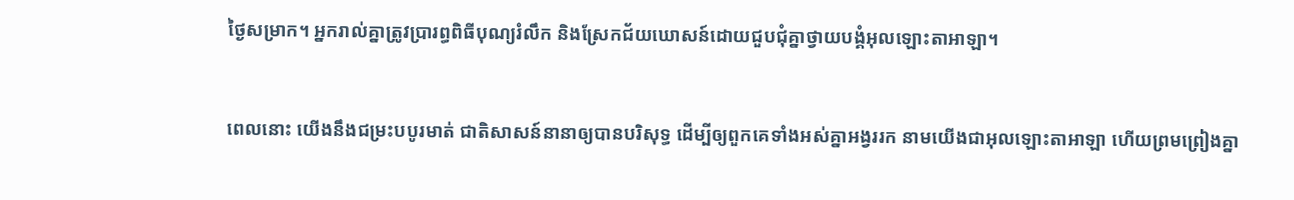ថ្ងៃសម្រាក។ អ្នករាល់គ្នាត្រូវប្រារព្ធពិធីបុណ្យរំលឹក និងស្រែកជ័យឃោសន៍ដោយជួបជុំគ្នាថ្វាយ‌បង្គំអុលឡោះ‌តាអាឡា។


ពេលនោះ យើងនឹងជម្រះបបូរមាត់ ជាតិសាសន៍នានាឲ្យបានបរិសុទ្ធ ដើម្បីឲ្យពួកគេទាំងអស់គ្នាអង្វររក នាមយើងជាអុលឡោះ‌តាអាឡា ហើយព្រមព្រៀងគ្នា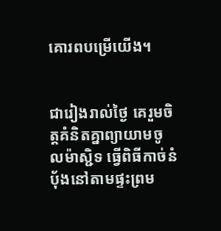គោរពបម្រើយើង។


ជារៀងរាល់ថ្ងៃ គេរួមចិត្ដគំនិតគ្នាព្យាយាមចូលម៉ាស្ជិទ ធ្វើពិធីកាច់នំបុ័ងនៅតាមផ្ទះព្រម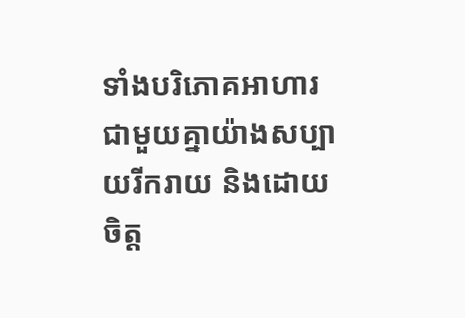ទាំងបរិភោគអាហារជាមួយគ្នាយ៉ាងសប្បាយរីក‌រាយ និងដោយចិត្ដ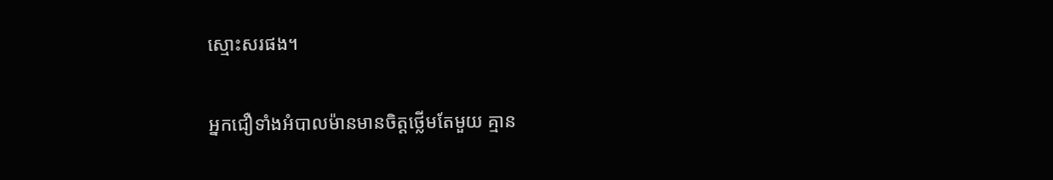ស្មោះសរផង។


អ្នកជឿទាំងអំបាលម៉ានមានចិត្ដថ្លើមតែមួយ គ្មាន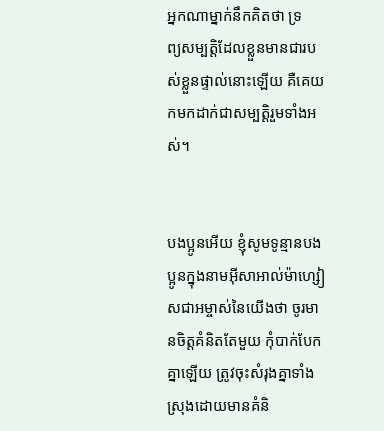អ្នកណាម្នាក់នឹកគិតថា ទ្រព្យ‌សម្បត្តិដែលខ្លួនមានជារបស់ខ្លួនផ្ទាល់នោះឡើយ គឺគេយកមកដាក់ជាសម្បត្តិរួមទាំងអស់។


បងប្អូនអើយ ខ្ញុំសូមទូន្មានបងប្អូនក្នុងនាមអ៊ីសា‌អាល់ម៉ា‌ហ្សៀសជាអម្ចាស់នៃយើងថា ចូរមានចិត្ដគំនិតតែមួយ កុំបាក់បែកគ្នាឡើយ ត្រូវចុះសំរុងគ្នាទាំងស្រុងដោយមានគំនិ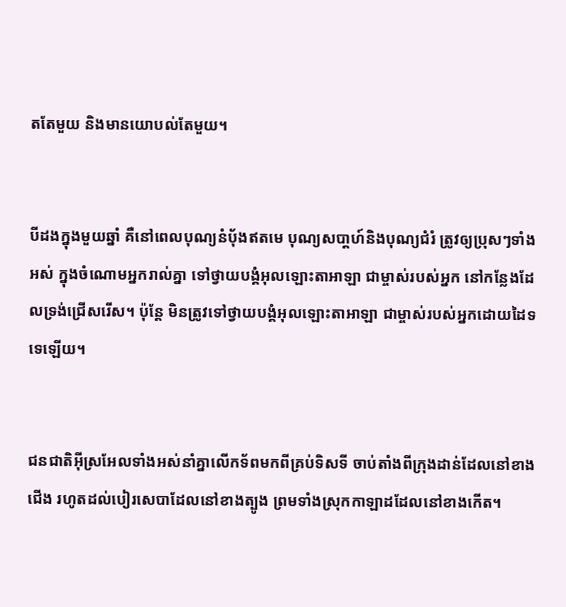តតែមួយ និងមានយោបល់តែមួយ។


បីដងក្នុងមួយឆ្នាំ គឺនៅពេលបុណ្យនំបុ័ងឥតមេ បុណ្យសបា្តហ៍និងបុណ្យជំរំ ត្រូវឲ្យប្រុសៗទាំងអស់ ក្នុងចំណោមអ្នករាល់គ្នា ទៅថ្វាយ‌បង្គំអុលឡោះ‌តាអាឡា ជាម្ចាស់របស់អ្នក នៅកន្លែងដែលទ្រង់ជ្រើសរើស។ ប៉ុន្តែ មិនត្រូវទៅថ្វាយ‌បង្គំអុលឡោះ‌តាអាឡា ជាម្ចាស់របស់អ្នកដោយដៃទទេឡើយ។


ជន‌ជាតិអ៊ីស្រ‌អែលទាំងអស់នាំគ្នាលើកទ័ពមកពីគ្រប់ទិសទី ចាប់តាំងពីក្រុងដាន់ដែលនៅខាងជើង រហូតដល់បៀរ‌សេបាដែលនៅខាងត្បូង ព្រមទាំងស្រុកកាឡាដដែលនៅខាងកើត។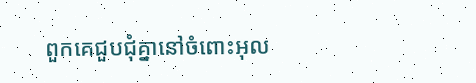ពួកគេជួបជុំគ្នានៅចំពោះអុល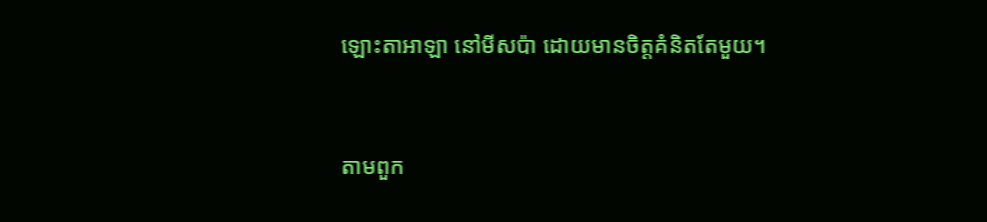ឡោះ‌តាអាឡា នៅមីស‌ប៉ា ដោយមានចិត្តគំនិតតែមួយ។


តាមពួក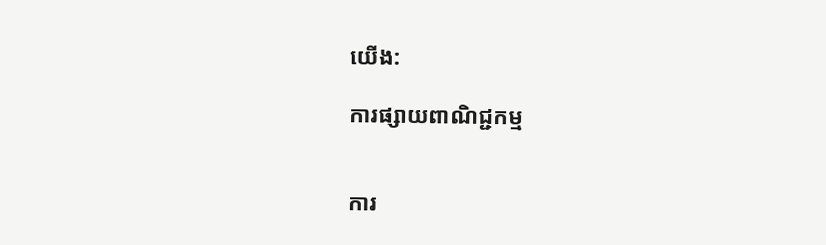យើង:

ការផ្សាយពាណិជ្ជកម្ម


ការ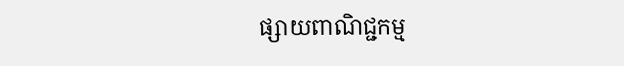ផ្សាយពាណិជ្ជកម្ម